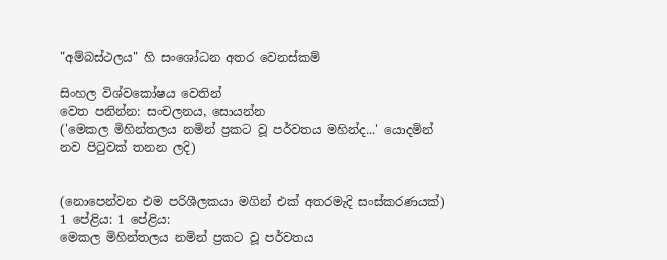"අම්බස්ථලය" හි සංශෝධන අතර වෙනස්කම්

සිංහල විශ්වකෝෂය වෙතින්
වෙත පනින්න: සංචලනය, සොයන්න
('මෙකල මිහින්තලය නමින් ප්‍රකට වූ පර්වතය මහින්ද...' යොදමින් නව පිටුවක් තනන ලදි)


(නොපෙන්වන එම පරිශීලකයා මගින් එක් අතරමැදි සංස්කරණයක්)
1 පේළිය: 1 පේළිය:
මෙකල මිහින්තලය නමින් ප්‍රකට වූ පර්වතය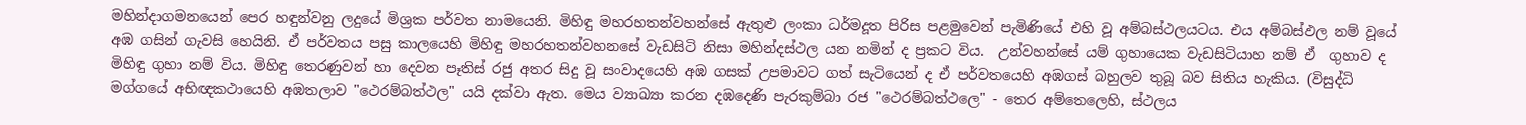මහින්දාගමනයෙන් පෙර හඳුන්වනු ලදුයේ මිශ්‍රක පර්වත නාමයෙනි. මිහිඳු මහරහතන්වහන්සේ ඇතුළු ලංකා ධර්මදූත පිරිස පළමුවෙන් පැමිණියේ එහි වූ අම්බස්ථලයටය. එය අම්බස්ඵල නම් වූයේ අඹ ගසින් ගැවසි හෙයිනි. ඒ පර්වතය පසු කාලයෙහි මිහිඳු මහරහතන්වහනසේ වැඩසිටි නිසා මහින්දස්ථල යන නමින් ද ප්‍රකට විය.  උන්වහන්සේ යම් ගුහායෙක වැඩසිටියාහ නම් ඒ  ගුහාව ද මිහිඳු ගුහා නම් විය. මිහිඳු තෙරණුවන් හා දෙවන පෑතිස් රජු අතර සිදු වූ සංවාදයෙහි අඹ ගසක් උපමාවට ගත් සැටියෙන් ද ඒ පර්වතයෙහි අඹගස් බහුලව තුබූ බව සිතිය හැකිය. (විසුද්ධි මග්ගයේ අභිඥකථායෙහි අඹතලාව "ථෙරම්බත්ථල" යයි දක්වා ඇත. මෙය ව්‍යාඛ්‍යා කරන දඹදෙණි පැරකුම්බා රජ "ථෙරම්බත්ථලෙ" - තෙර අම්තෙලෙහි, ස්ථලය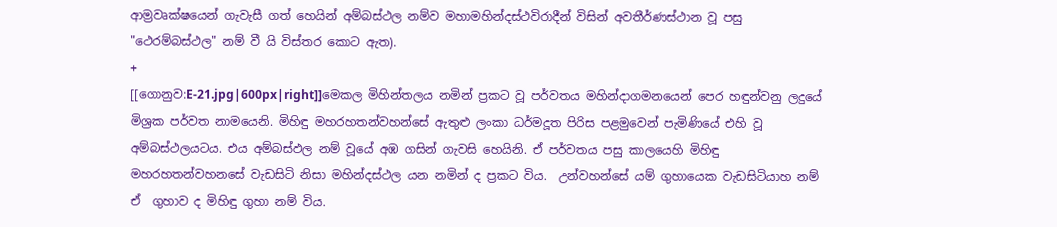ආම්‍රවෘක්ෂයෙන් ගැවැසී ගත් හෙයින් අම්බස්ථල නම්ව මහාමහින්දස්ථවිරාදීන් විසින් අවතීර්ණස්ථාන වූ පසු "ථෙරම්බස්ථල" නම් වී යි විස්තර කොට ඇත).
+
[[ගොනුව:E-21.jpg|600px|right]]මෙකල මිහින්තලය නමින් ප්‍රකට වූ පර්වතය මහින්දාගමනයෙන් පෙර හඳුන්වනු ලදුයේ මිශ්‍රක පර්වත නාමයෙනි. මිහිඳු මහරහතන්වහන්සේ ඇතුළු ලංකා ධර්මදූත පිරිස පළමුවෙන් පැමිණියේ එහි වූ අම්බස්ථලයටය. එය අම්බස්ඵල නම් වූයේ අඹ ගසින් ගැවසි හෙයිනි. ඒ පර්වතය පසු කාලයෙහි මිහිඳු මහරහතන්වහනසේ වැඩසිටි නිසා මහින්දස්ථල යන නමින් ද ප්‍රකට විය.  උන්වහන්සේ යම් ගුහායෙක වැඩසිටියාහ නම් ඒ  ගුහාව ද මිහිඳු ගුහා නම් විය.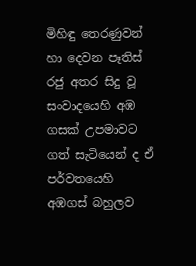මිහිඳු තෙරණුවන් හා දෙවන පෑතිස් රජු අතර සිදු වූ සංවාදයෙහි අඹ ගසක් උපමාවට ගත් සැටියෙන් ද ඒ පර්වතයෙහි අඹගස් බහුලව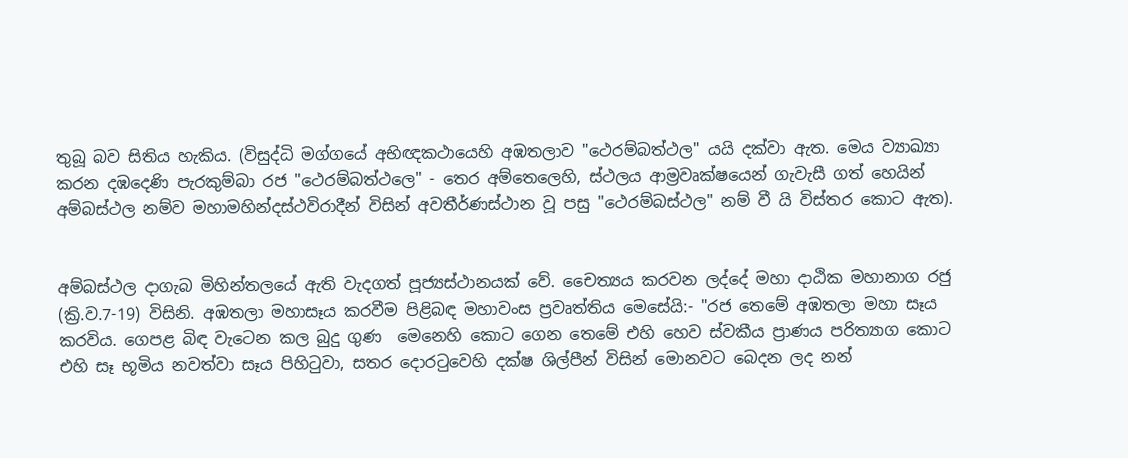තුබූ බව සිතිය හැකිය. (විසුද්ධි මග්ගයේ අභිඥකථායෙහි අඹතලාව "ථෙරම්බත්ථල" යයි දක්වා ඇත. මෙය ව්‍යාඛ්‍යා කරන දඹදෙණි පැරකුම්බා රජ "ථෙරම්බත්ථලෙ" - තෙර අම්තෙලෙහි, ස්ථලය ආම්‍රවෘක්ෂයෙන් ගැවැසී ගත් හෙයින් අම්බස්ථල නම්ව මහාමහින්දස්ථවිරාදීන් විසින් අවතීර්ණස්ථාන වූ පසු "ථෙරම්බස්ථල" නම් වී යි විස්තර කොට ඇත).


අම්බස්ථල දාගැබ මිහින්තලයේ ඇති වැදගත් පූජ්‍යස්ථානයක් වේ. චෛත්‍යය කරවන ලද්දේ මහා දාඨික මහානාග රජු (ක්‍රි.ව.7-19) විසිනි. අඹතලා මහාසෑය කරවීම පිළිබඳ මහාවංස ප්‍රවෘත්තිය මෙසේයි:- "රජ තෙමේ අඹතලා මහා සෑය කරවිය. ගෙපළ බිඳ වැටෙන කල බුදු ගුණ  මෙනෙහි කොට ගෙන තෙමේ එහි හෙව ස්වකීය ප්‍රාණය පරිත්‍යාග කොට එහි සෑ භූමිය නවත්වා සෑය පිහිටුවා, සතර දොරටුවෙහි දක්ෂ ශිල්පීන් විසින් මොනවට බෙදන ලද නන්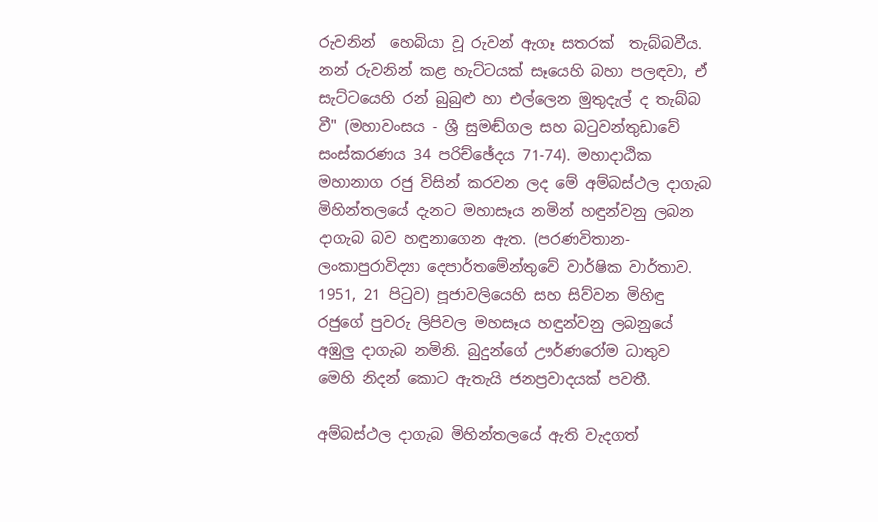රුවනින්  හෙබියා වූ රුවන් ඇගෑ සතරක්  තැබ්බවීය. නන් රුවනින් කළ හැට්ටයක් සෑයෙහි බහා පලඳවා, ඒ සැට්ටයෙහි රන් බුබුළු හා එල්ලෙන මුතුදැල් ද තැබ්බ වී" (මහාවංසය - ශ්‍රී සුමඬ්ගල සහ බටුවන්තුඩාවේ සංස්කරණය 34 පරිච්ඡේදය 71-74). මහාදාඨික මහානාග රජු විසින් කරවන ලද මේ අම්බස්ථල දාගැබ මිහින්තලයේ දැනට මහාසෑය නමින් හඳුන්වනු ලබන දාගැබ බව හඳුනාගෙන ඇත. (පරණවිතාන-ලංකාපුරාවිද්‍යා දෙපාර්තමේන්තුවේ වාර්ෂික වාර්තාව. 1951, 21 පිටුව) පූජාවලියෙහි සහ සිව්වන මිහිඳු රජුගේ පුවරු ලිපිවල මහසෑය හඳුන්වනු ලබනුයේ අඹුලු දාගැබ නමිනි. බුදුන්ගේ ඌර්ණරෝම ධාතුව මෙහි නිදන් කොට ඇතැයි ජනප්‍රවාදයක් පවතී.

අම්බස්ථල දාගැබ මිහින්තලයේ ඇති වැදගත්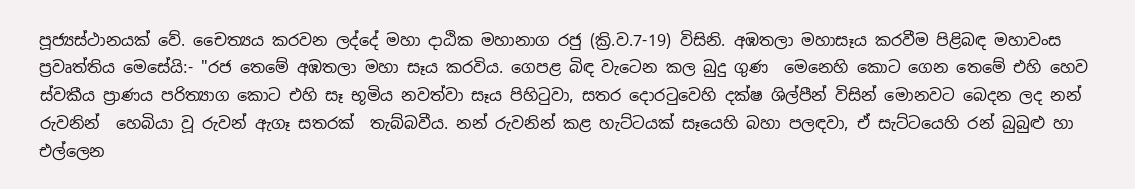පූජ්‍යස්ථානයක් වේ. චෛත්‍යය කරවන ලද්දේ මහා දාඨික මහානාග රජු (ක්‍රි.ව.7-19) විසිනි. අඹතලා මහාසෑය කරවීම පිළිබඳ මහාවංස ප්‍රවෘත්තිය මෙසේයි:- "රජ තෙමේ අඹතලා මහා සෑය කරවිය. ගෙපළ බිඳ වැටෙන කල බුදු ගුණ  මෙනෙහි කොට ගෙන තෙමේ එහි හෙව ස්වකීය ප්‍රාණය පරිත්‍යාග කොට එහි සෑ භූමිය නවත්වා සෑය පිහිටුවා, සතර දොරටුවෙහි දක්ෂ ශිල්පීන් විසින් මොනවට බෙදන ලද නන් රුවනින්  හෙබියා වූ රුවන් ඇගෑ සතරක්  තැබ්බවීය. නන් රුවනින් කළ හැට්ටයක් සෑයෙහි බහා පලඳවා, ඒ සැට්ටයෙහි රන් බුබුළු හා එල්ලෙන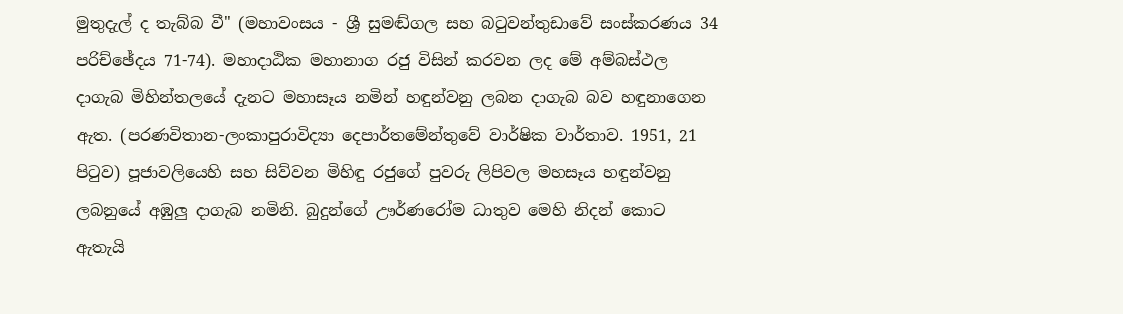මුතුදැල් ද තැබ්බ වී" (මහාවංසය - ශ්‍රී සුමඬ්ගල සහ බටුවන්තුඩාවේ සංස්කරණය 34 පරිච්ඡේදය 71-74). මහාදාඨික මහානාග රජු විසින් කරවන ලද මේ අම්බස්ථල දාගැබ මිහින්තලයේ දැනට මහාසෑය නමින් හඳුන්වනු ලබන දාගැබ බව හඳුනාගෙන ඇත. (පරණවිතාන-ලංකාපුරාවිද්‍යා දෙපාර්තමේන්තුවේ වාර්ෂික වාර්තාව. 1951, 21 පිටුව) පූජාවලියෙහි සහ සිව්වන මිහිඳු රජුගේ පුවරු ලිපිවල මහසෑය හඳුන්වනු ලබනුයේ අඹුලු දාගැබ නමිනි. බුදුන්ගේ ඌර්ණරෝම ධාතුව මෙහි නිදන් කොට ඇතැයි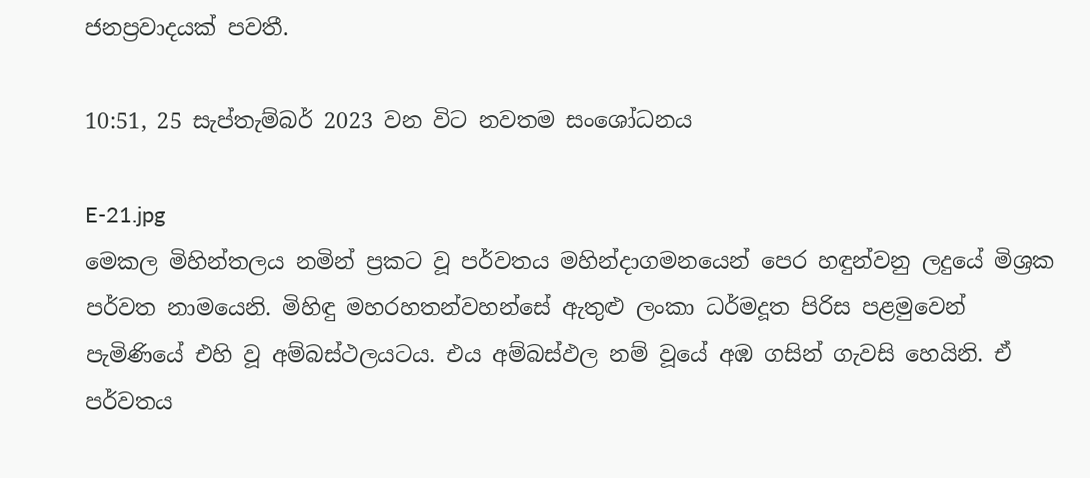ජනප්‍රවාදයක් පවතී.

10:51, 25 සැප්තැම්බර් 2023 වන විට නවතම සංශෝධනය

E-21.jpg
මෙකල මිහින්තලය නමින් ප්‍රකට වූ පර්වතය මහින්දාගමනයෙන් පෙර හඳුන්වනු ලදුයේ මිශ්‍රක පර්වත නාමයෙනි. මිහිඳු මහරහතන්වහන්සේ ඇතුළු ලංකා ධර්මදූත පිරිස පළමුවෙන් පැමිණියේ එහි වූ අම්බස්ථලයටය. එය අම්බස්ඵල නම් වූයේ අඹ ගසින් ගැවසි හෙයිනි. ඒ පර්වතය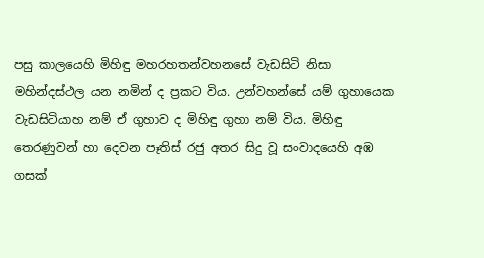පසු කාලයෙහි මිහිඳු මහරහතන්වහනසේ වැඩසිටි නිසා මහින්දස්ථල යන නමින් ද ප්‍රකට විය. උන්වහන්සේ යම් ගුහායෙක වැඩසිටියාහ නම් ඒ ගුහාව ද මිහිඳු ගුහා නම් විය. මිහිඳු තෙරණුවන් හා දෙවන පෑතිස් රජු අතර සිදු වූ සංවාදයෙහි අඹ ගසක්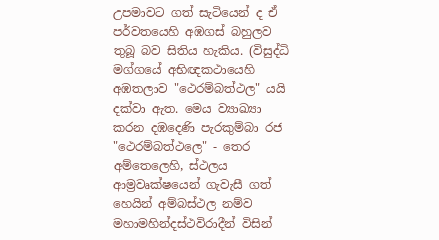උපමාවට ගත් සැටියෙන් ද ඒ පර්වතයෙහි අඹගස් බහුලව තුබූ බව සිතිය හැකිය. (විසුද්ධි මග්ගයේ අභිඥකථායෙහි අඹතලාව "ථෙරම්බත්ථල" යයි දක්වා ඇත. මෙය ව්‍යාඛ්‍යා කරන දඹදෙණි පැරකුම්බා රජ "ථෙරම්බත්ථලෙ" - තෙර අම්තෙලෙහි, ස්ථලය ආම්‍රවෘක්ෂයෙන් ගැවැසී ගත් හෙයින් අම්බස්ථල නම්ව මහාමහින්දස්ථවිරාදීන් විසින්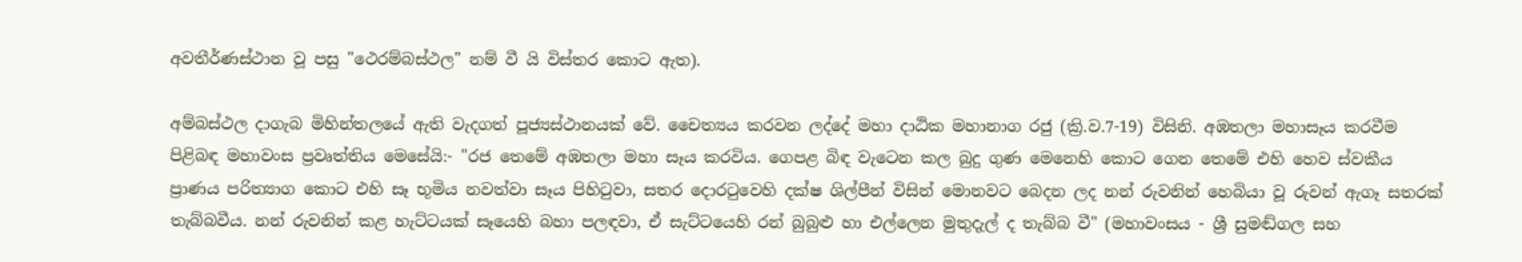අවතීර්ණස්ථාන වූ පසු "ථෙරම්බස්ථල" නම් වී යි විස්තර කොට ඇත).

අම්බස්ථල දාගැබ මිහින්තලයේ ඇති වැදගත් පූජ්‍යස්ථානයක් වේ. චෛත්‍යය කරවන ලද්දේ මහා දාඨික මහානාග රජු (ක්‍රි.ව.7-19) විසිනි. අඹතලා මහාසෑය කරවීම පිළිබඳ මහාවංස ප්‍රවෘත්තිය මෙසේයි:- "රජ තෙමේ අඹතලා මහා සෑය කරවිය. ගෙපළ බිඳ වැටෙන කල බුදු ගුණ මෙනෙහි කොට ගෙන තෙමේ එහි හෙව ස්වකීය ප්‍රාණය පරිත්‍යාග කොට එහි සෑ භූමිය නවත්වා සෑය පිහිටුවා, සතර දොරටුවෙහි දක්ෂ ශිල්පීන් විසින් මොනවට බෙදන ලද නන් රුවනින් හෙබියා වූ රුවන් ඇගෑ සතරක් තැබ්බවීය. නන් රුවනින් කළ හැට්ටයක් සෑයෙහි බහා පලඳවා, ඒ සැට්ටයෙහි රන් බුබුළු හා එල්ලෙන මුතුදැල් ද තැබ්බ වී" (මහාවංසය - ශ්‍රී සුමඬ්ගල සහ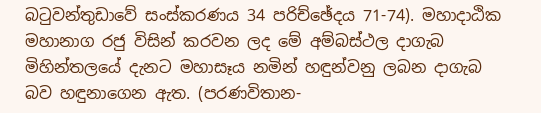බටුවන්තුඩාවේ සංස්කරණය 34 පරිච්ඡේදය 71-74). මහාදාඨික මහානාග රජු විසින් කරවන ලද මේ අම්බස්ථල දාගැබ මිහින්තලයේ දැනට මහාසෑය නමින් හඳුන්වනු ලබන දාගැබ බව හඳුනාගෙන ඇත. (පරණවිතාන-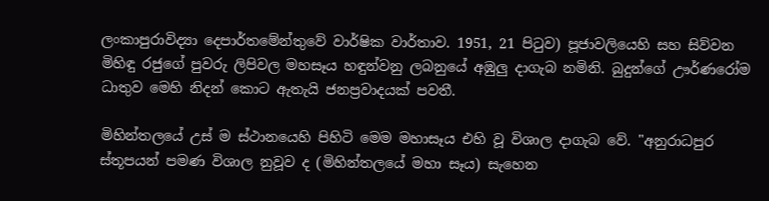ලංකාපුරාවිද්‍යා දෙපාර්තමේන්තුවේ වාර්ෂික වාර්තාව. 1951, 21 පිටුව) පූජාවලියෙහි සහ සිව්වන මිහිඳු රජුගේ පුවරු ලිපිවල මහසෑය හඳුන්වනු ලබනුයේ අඹුලු දාගැබ නමිනි. බුදුන්ගේ ඌර්ණරෝම ධාතුව මෙහි නිදන් කොට ඇතැයි ජනප්‍රවාදයක් පවතී.

මිහින්තලයේ උස් ම ස්ථානයෙහි පිහිටි මෙම මහාසෑය එහි වූ විශාල දාගැබ වේ. "අනුරාධපුර ස්තූපයන් පමණ විශාල නුවූව ද (මිහින්තලයේ මහා සෑය) සැහෙන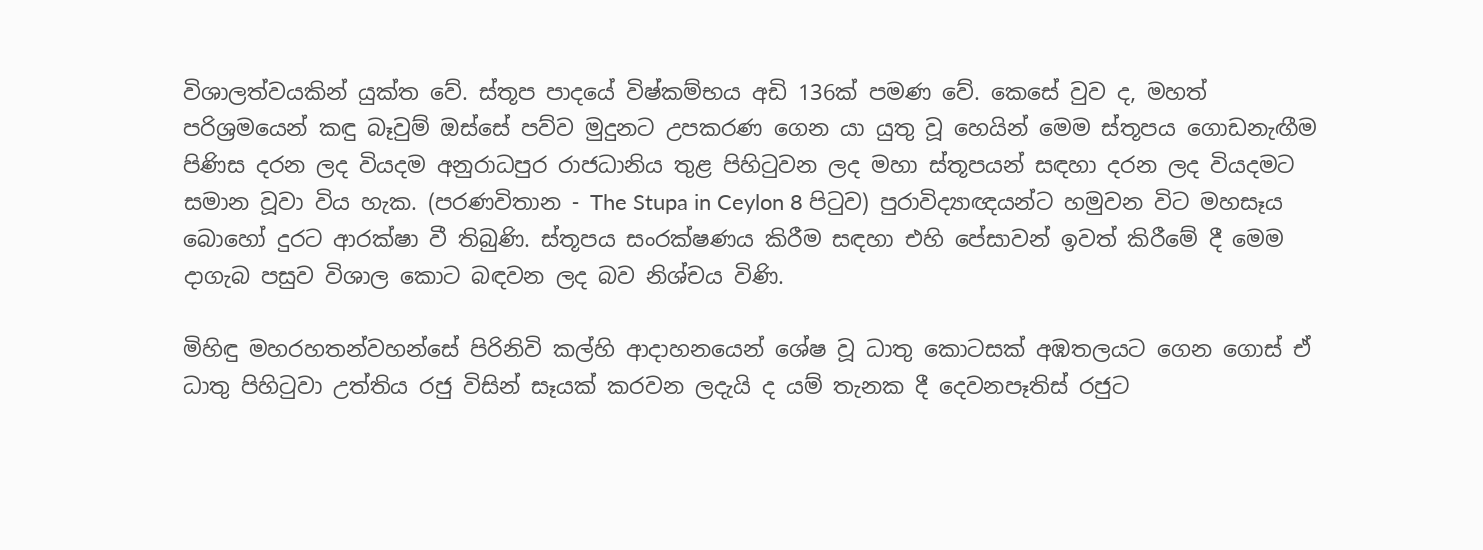විශාලත්වයකින් යුක්ත වේ. ස්තූප පාදයේ විෂ්කම්භය අඩි 136ක් පමණ වේ. කෙසේ වුව ද, මහත් පරිශ්‍රමයෙන් කඳු බෑවුම් ඔස්සේ පව්ව මුදුනට උපකරණ ගෙන යා යුතු වූ හෙයින් මෙම ස්තූපය ගොඩනැඟීම පිණිස දරන ලද වියදම අනුරාධපුර රාජධානිය තුළ පිහිටුවන ලද මහා ස්තූපයන් සඳහා දරන ලද වියදමට සමාන වූවා විය හැක. (පරණවිතාන - The Stupa in Ceylon 8 පිටුව) පුරාවිද්‍යාඥයන්ට හමුවන විට මහසෑය බොහෝ දුරට ආරක්ෂා වී තිබුණි. ස්තූපය සංරක්ෂණය කිරීම සඳහා එහි පේසාවන් ඉවත් කිරීමේ දී මෙම දාගැබ පසුව විශාල කොට බඳවන ලද බව නිශ්චය විණි.

මිහිඳු මහරහතන්වහන්සේ පිරිනිවි කල්හි ආදාහනයෙන් ශේෂ වූ ධාතු කොටසක් අඹතලයට ගෙන ගොස් ඒ ධාතු පිහිටුවා උත්තිය රජු විසින් සෑයක් කරවන ලදැයි ද යම් තැනක දී දෙවනපෑතිස් රජුට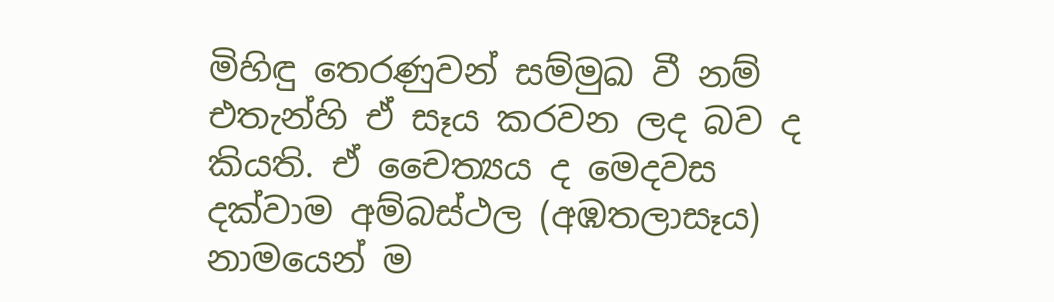මිහිඳු තෙරණුවන් සම්මුඛ වී නම් එතැන්හි ඒ සෑය කරවන ලද බව ද කියති. ඒ චෛත්‍යය ද මෙදවස දක්වාම අම්බස්ථල (අඹතලාසෑය) නාමයෙන් ම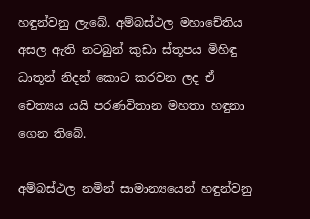හඳුන්වනු ලැබේ. අම්බස්ථල මහාචේතිය අසල ඇති නටබුන් කුඩා ස්තූපය මිහිඳු ධාතූන් නිදන් කොට කරවන ලද ඒ චෙත්‍යය යයි පරණවිතාන මහතා හඳුනා ගෙන තිබේ.

අම්බස්ථල නමින් සාමාන්‍යයෙන් හඳුන්වනු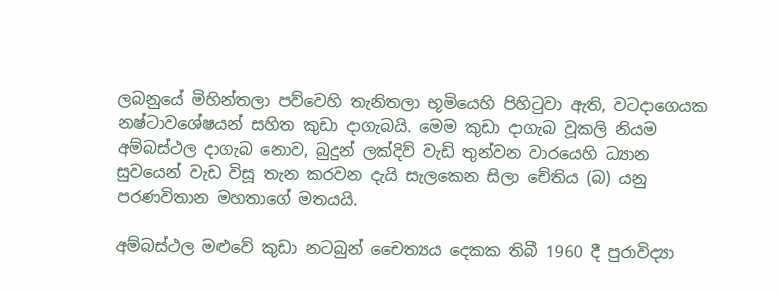ලබනුයේ මිහින්තලා පව්වෙහි තැනිතලා භූමියෙහි පිහිටුවා ඇති, වටදාගෙයක නෂ්ටාවශේෂයන් සහිත කුඩා දාගැබයි. මෙම කුඩා දාගැබ වූකලි නියම අම්බස්ථල දාගැබ නොව, බුදුන් ලක්දිව් වැඩි තුන්වන වාරයෙහි ධ්‍යාන සුවයෙන් වැඩ විසූ තැන කරවන දැයි සැලකෙන සිලා චේතිය (බ) යනු පරණවිතාන මහතාගේ මතයයි.

අම්බස්ථල මළුවේ කුඩා නටබුන් චෛත්‍යය දෙකක තිබී 1960 දී පුරාවිද්‍යා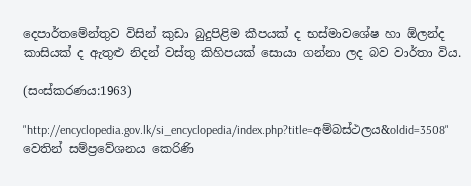දෙපාර්තමේන්තුව විසින් කුඩා බුදුපිළිම කීපයක් ද භස්මාවශේෂ හා ඕලන්ද කාසියක් ද ඇතුළු නිදන් වස්තු කිහිපයක් සොයා ගන්නා ලද බව වාර්තා විය.

(සංස්කරණය:1963)

"http://encyclopedia.gov.lk/si_encyclopedia/index.php?title=අම්බස්ථලය&oldid=3508" වෙතින් සම්ප්‍රවේශනය කෙරිණි